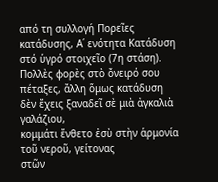από τη συλλογή Πορεῖες κατάδυσης, Α΄ ενότητα Κατάδυση στό ὑγρό στοιχεῖο (7η στάση).
Πολλὲς φορὲς στὸ ὄνειρό σου πέταξες, ἄλλη ὅμως κατάδυση
δὲν ἔχεις ξαναδεῖ σὲ μιὰ ἀγκαλιὰ γαλάζιου,
κομμάτι ἔνθετο ἐσὺ στὴν ἁρμονία τοῦ νεροῦ, γείτονας
στῶν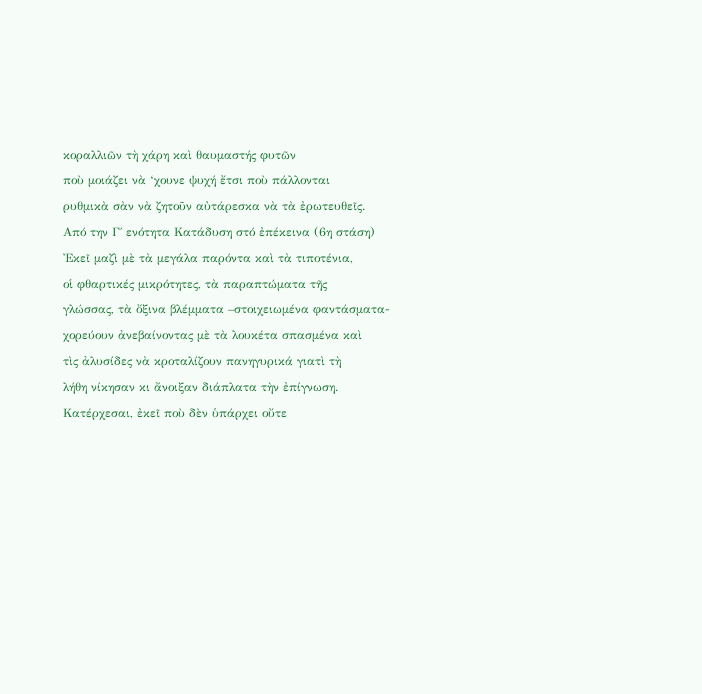κοραλλιῶν τὴ χάρη καὶ θαυμαστής φυτῶν
ποὺ μοιάζει νὰ ‘χουνε ψυχή ἔτσι ποὺ πάλλονται
ρυθμικὰ σὰν νὰ ζητοῦν αὐτάρεσκα νὰ τὰ ἐρωτευθεῖς.
Από την Γ΄ ενότητα Κατάδυση στό ἐπέκεινα (6η στάση)
Ἐκεῖ μαζὶ μὲ τὰ μεγάλα παρόντα καὶ τὰ τιποτένια,
οἱ φθαρτικές μικρότητες, τὰ παραπτώματα τῆς
γλώσσας, τὰ ὄξινα βλέμματα –στοιχειωμένα φαντάσματα-
χορεύουν ἀνεβαίνοντας μὲ τὰ λουκέτα σπασμένα καὶ
τὶς ἀλυσίδες νὰ κροταλίζουν πανηγυρικά γιατὶ τὴ
λήθη νίκησαν κι ἄνοιξαν διάπλατα τὴν ἐπίγνωση.
Κατέρχεσαι, ἐκεῖ ποὺ δὲν ὑπάρχει οὔτε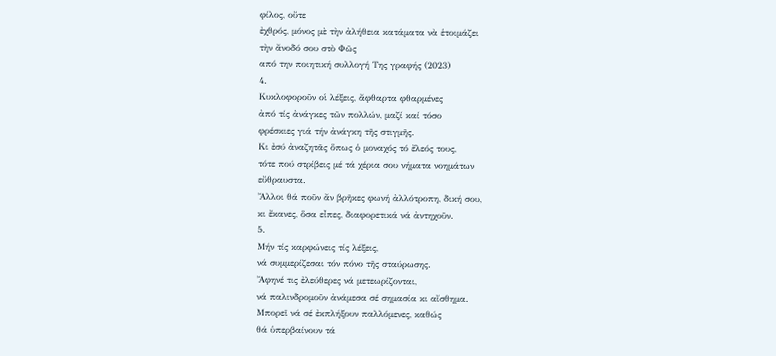φίλος, οὔτε
ἐχθρός, μόνος μὲ τὴν ἀλήθεια κατάματα νὰ ἑτοιμάζει
τὴν ἄνοδό σου στὸ Φῶς
από την ποιητική συλλογή Της γραφής (2023)
4.
Κυκλοφοροῦν οἱ λέξεις, ἄφθαρτα φθαρμένες
ἀπό τίς ἀνάγκες τῶν πολλών, μαζί καί τόσο
φρέσκιες γιά τήν ἀνάγκη τῆς στιγμῆς.
Κι ἐσύ ἀναζητᾶς ὅπως ὁ μοναχός τό ἔλεός τους,
τότε πού στρίβεις μέ τά χέρια σου νήματα νοημάτων
εὔθραυστα.
Ἄλλοι θά ποῦν ἄν βρῆκες φωνή ἀλλότροπη, δική σου,
κι ἔκανες, ὅσα εἶπες, διαφορετικά νά ἀντηχοῦν.
5.
Μήν τίς καρφώνεις τίς λέξεις,
νά συμμερίζεσαι τόν πόνο τῆς σταύρωσης.
Ἄφηνέ τις ἐλεύθερες νά μετεωρίζονται,
νά παλινδρομοῦν ἀνάμεσα σέ σημασία κι αἴσθημα.
Μπορεῖ νά σέ ἐκπλήξουν παλλόμενες, καθώς
θά ὑπερβαίνουν τά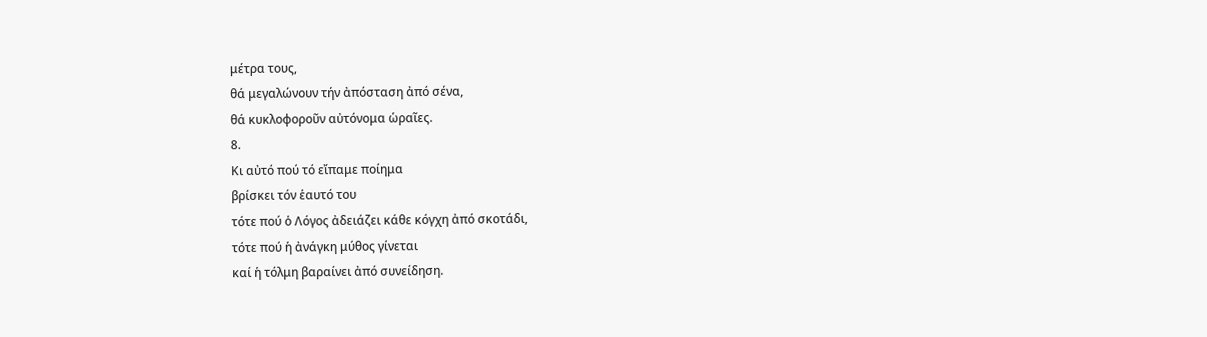μέτρα τους,
θά μεγαλώνουν τήν ἀπόσταση ἀπό σένα,
θά κυκλοφοροῦν αὐτόνομα ὡραῖες.
8.
Κι αὐτό πού τό εἴπαμε ποίημα
βρίσκει τόν ἑαυτό του
τότε πού ὁ Λόγος ἀδειάζει κάθε κόγχη ἀπό σκοτάδι,
τότε πού ἡ ἀνάγκη μύθος γίνεται
καί ἡ τόλμη βαραίνει ἀπό συνείδηση.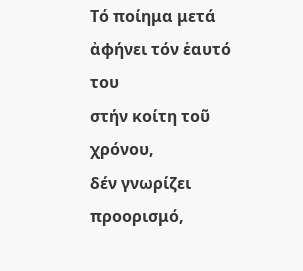Τό ποίημα μετά ἀφήνει τόν ἑαυτό του
στήν κοίτη τοῦ χρόνου,
δέν γνωρίζει προορισμό,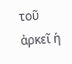τοῦ ἀρκεῖ ἡ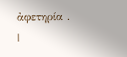ἀφετηρία .
|